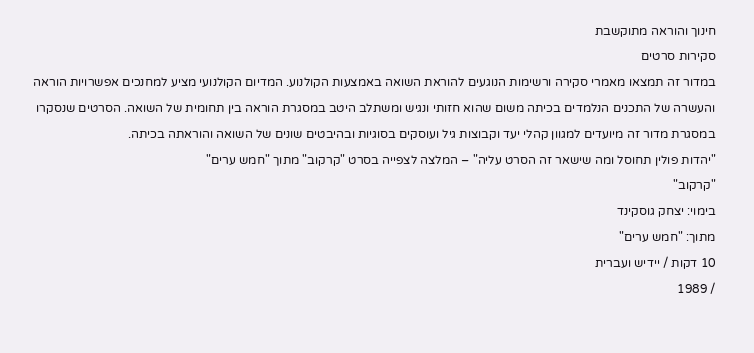חינוך והוראה מתוקשבת
סקירות סרטים
במדור זה תמצאו מאמרי סקירה ורשימות הנוגעים להוראת השואה באמצעות הקולנוע. המדיום הקולנועי מציע למחנכים אפשרויות הוראה והעשרה של התכנים הנלמדים בכיתה משום שהוא חזותי ונגיש ומשתלב היטב במסגרת הוראה בין תחומית של השואה. הסרטים שנסקרו במסגרת מדור זה מיועדים למגוון קהלי יעד וקבוצות גיל ועוסקים בסוגיות ובהיבטים שונים של השואה והוראתה בכיתה.
"יהדות פולין תחוסל ומה שישאר זה הסרט עליה" – המלצה לצפייה בסרט "קרקוב" מתוך "חמש ערים"
"קרקוב"
בימוי: יצחק גוסקינד
מתוך: "חמש ערים"
10 דקות / יידיש ועברית
/ 1989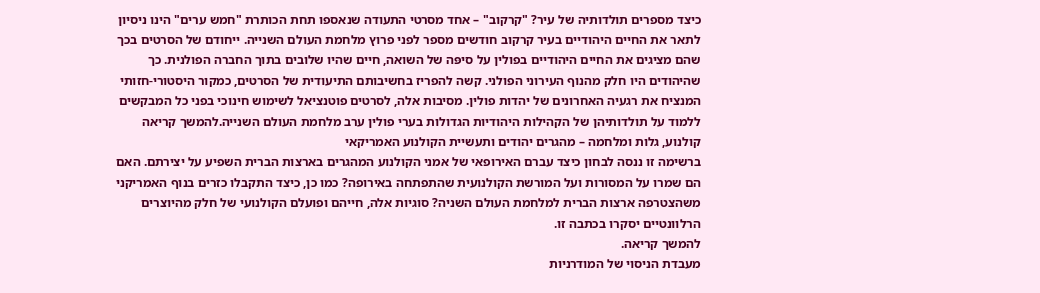כיצד מספרים תולדותיה של עיר? "קרקוב" – אחד מסרטי התעודה שנאספו תחת הכותרת "חמש ערים" הינו ניסיון לתאר את החיים היהודיים בעיר קרקוב חודשים מספר לפני פרוץ מלחמת העולם השנייה. ייחודם של הסרטים בכך שהם מציגים את החיים היהודיים בפולין על סיפּה של השואה, חיים שהיו שלובים בתוך החברה הפולנית. כך שהיהודים היו חלק מהנוף העירוני הפולני. קשה להפריז בחשיבותם התיעודית של הסרטים, כמקור היסטורי-חזותי המנציח את רגעיה האחרונים של יהדות פולין. מסיבות אלה, לסרטים פוטנציאל לשימוש חינוכי בפני כל המבקשים ללמוד על תולדותיהן של הקהילות היהודיות הגדולות בערי פולין ערב מלחמת העולם השנייה.להמשך קריאה
קולנוע, גלות ומלחמה – מהגרים יהודים ותעשיית הקולנוע האמריקאי
ברשימה זו ננסה לבחון כיצד עברם האירופאי של אמני הקולנוע המהגרים בארצות הברית השפיע על יצירתם. האם הם שמרו על המסורות ועל המורשת הקולנועית שהתפתחה באירופה? כמו כן, כיצד התקבלו כזרים בנוף האמריקני משהצטרפה ארצות הברית למלחמת העולם השניה? סוגיות אלה, חייהם ופועלם הקולנועי של חלק מהיוצרים הרלוונטיים יסקרו בכתבה זו.
להמשך קריאה.
מעבדת הניסוי של המודרניות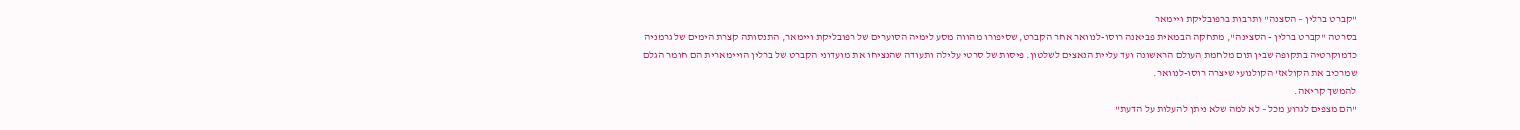"קברט ברלין – הסצנה" ותרבות ברפובליקת ויימאר
בסרטה "קברט ברלין - הסצינה", מתחקה הבמאית פביאנה רוסו-לנוואר אחר הקברט, שסיפורו מהווה מסע לימיה הסוערים של רפובליקת ויימאר, התנסותה קצרת הימים של גרמניה כדמוקרטיה בתקופה שבין תום מלחמת העולם הראשונה ועד עליית הנאצים לשלטון. פיסות של סרטי עלילה ותעודה שהנציחו את מועדוני הקברט של ברלין הויימארית הם חומר הגלם שמרכיב את הקולאז' הקולנועי שיצרה רוסו-לנוואר.
להמשך קריאה.
"הם מצפים לגרוע מכל – לא למה שלא ניתן להעלות על הדעת"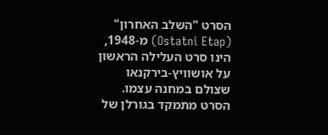הסרט "השלב האחרון" (Ostatni Etap) מ-1948, הינו סרט העלילה הראשון על אושוויץ-בירקנאו שצולם במחנה עצמו. הסרט מתמקד בגורלן של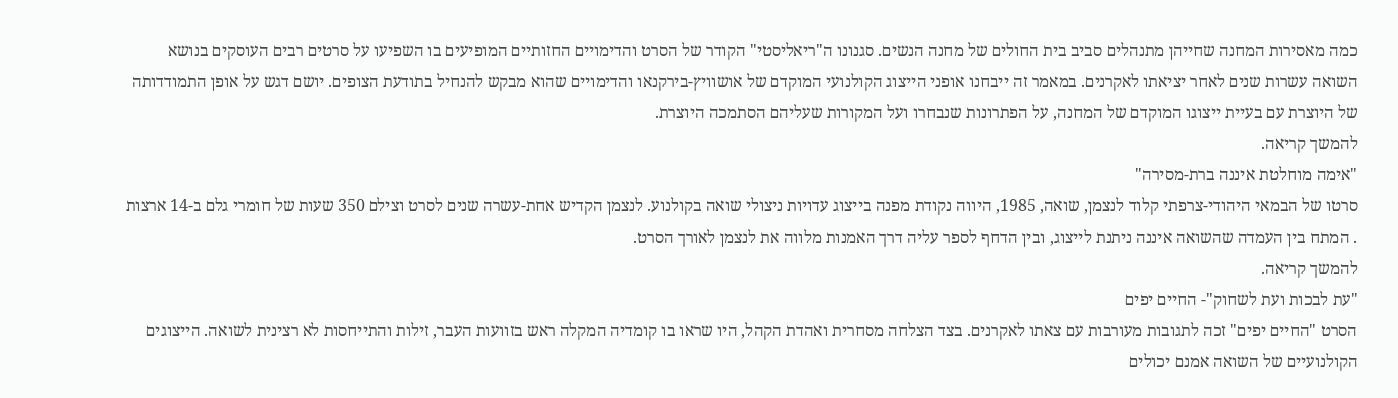כמה מאסירות המחנה שחייהן מתנהלים סביב בית החולים של מחנה הנשים. סגנונו ה"ריאליסטי" הקודר של הסרט והדימויים החזותיים המופיעים בו השפיעו על סרטים רבים העוסקים בנושא השואה עשרות שנים לאחר יציאתו לאקרנים. במאמר זה ייבחנו אופני הייצוג הקולנועי המוקדם של אושוויץ-בירקנאו והדימויים שהוא מבקש להנחיל בתודעת הצופים. יושם דגש על אופן התמודדותה של היוצרת עם בעיית ייצוגו המוקדם של המחנה, על הפתרונות שנבחרו ועל המקורות שעליהם הסתמכה היוצרת.
להמשך קריאה.
"אימה מוחלטת איננה ברת-מסירה"
סרטו של הבמאי היהודי-צרפתי קלוד לנצמן, שואה, 1985, היווה נקודת מפנה בייצוג עדויות ניצולי שואה בקולנוע. לנצמן הקדיש אחת-עשרה שנים לסרט וצילם 350 שעות של חומרי גלם ב-14 ארצות . המתח בין העמדה שהשואה איננה ניתנת לייצוג, ובין הדחף לספר עליה דרך האמנות מלווה את לנצמן לאורך הסרט.
להמשך קריאה.
"עת לבכות ועת לשחוק"- החיים יפים
הסרט "החיים יפים" זכה לתגובות מעורבות עם צאתו לאקרנים. בצד הצלחה מסחרית ואהדת הקהל, היו שראו בו קומדיה המקלה ראש בזוועות העבר, זילות והתייחסות לא רצינית לשואה. הייצוגים הקולנועיים של השואה אמנם יכולים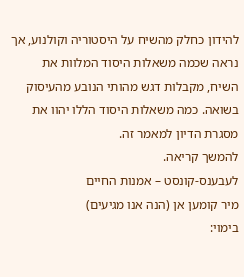להידון כחלק מהשיח על היסטוריה וקולנוע, אך נראה שכמה משאלות היסוד המלוות את השיח, מקבלות דגש מהותי הנובע מהעיסוק בשואה. כמה משאלות היסוד הללו יהוו את מסגרת הדיון למאמר זה.
להמשך קריאה.
לעבענס-קונסט – אמנות החיים
מיר קומען אן (הנה אנו מגיעים)
בימוי: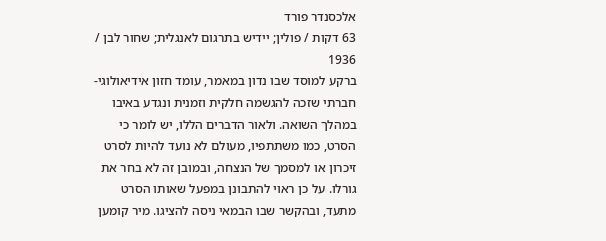אלכסנדר פורד
63 דקות / פולין; יידיש בתרגום לאנגלית; שחור לבן / 1936
ברקע למוסד שבו נדון במאמר, עומד חזון אידיאולוגי-חברתי שזכה להגשמה חלקית וזמנית ונגדע באיבו במהלך השואה. ולאור הדברים הללו, יש לומר כי הסרט, כמו משתתפיו, מעולם לא נועד להיות לסרט זיכרון או למסמך של הנצחה, ובמובן זה לא בחר את גורלו. על כן ראוי להתבונן במפעל שאותו הסרט מתעד, ובהקשר שבו הבמאי ניסה להציגו. מיר קומען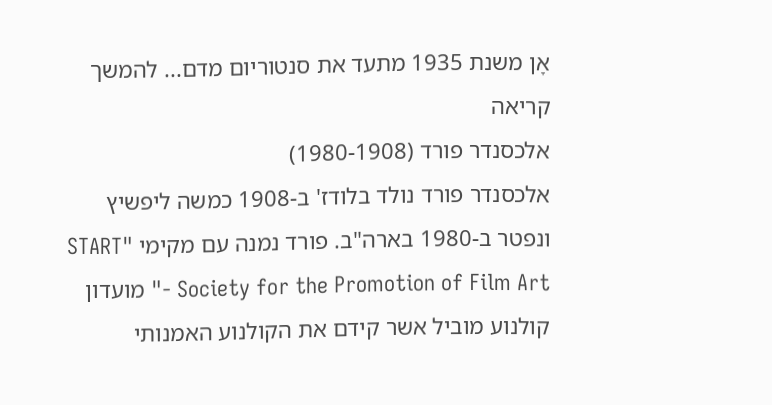אָן משנת 1935 מתעד את סנטוריום מדם... להמשך קריאה
אלכסנדר פורד (1980-1908)
אלכסנדר פורד נולד בלודז' ב-1908 כמשה ליפשיץ ונפטר ב-1980 בארה"ב. פורד נמנה עם מקימי "START - Society for the Promotion of Film Art" מועדון קולנוע מוביל אשר קידם את הקולנוע האמנותי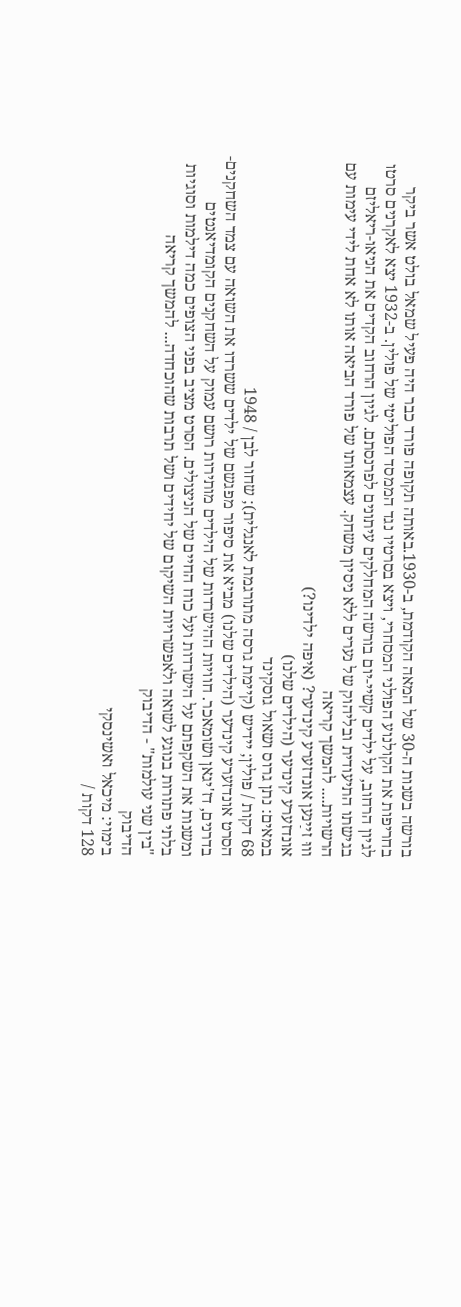בורשה בשנות ה-30 של המאה הקודמת, ב-1930.באותה תקופה פורד כבר היה פעיל שמאל בולט אשר ביקר בחריפות את הקולנוע הפולני המסחרי, ויצא בסרטיו נגד הממסד הפוליטי של פולין. ב-1932 יצא לאקרנים סרטו לגיון הרחוב, על ילדים קשיי-יום בורשה המחלקים עיתונים לפרנסתם. לגיון הרחוב הקדים את הניאו-ריאליזם בגישתו התיעודית ובליהוק של נערים ללא ניסיון משחק. עצמאותו של פורד הביאה אותו לא אחת לידי עימות עם הרשויות.... להמשך קריאה
וווּ זײַנען אונדזערע קינדער? (איפה ילדינו?)
אונדזערע קינדער (הילדים שלנו)
במאים: נתן גרוס ושאול גוסקינד
68 דקות / פולין; יידיש (קיימת גרסה מתורגמת לאנגלית); שחור לבן / 1948
הסרט אונדזערע קינדער (הילדים שלנו) מביא את סיפור מפגשם של ילדים ששרדו את השואה עם צמד השחקנים-בדרנים, דז'יגאן ושומאכר. חוויות ההישרדות של הילדים מותירות רושם עמוק על השחקנים הקומדיאנטים ומשנות את השקפתם על הישרדות ועל כוח החיים של הניצולים. הסרט מציב בפני הצופים כמה דילמות וסוגיות בלתי פתורות בנוגע לשואה ולאפשרויות השיקום של יחידים ושל תרבות שהוכחדה... להמשך קריאה
"בין שני עולמות" - הדיבוק
הדיבוק
בימוי: מיכאל ואשינסקי
128 דקות /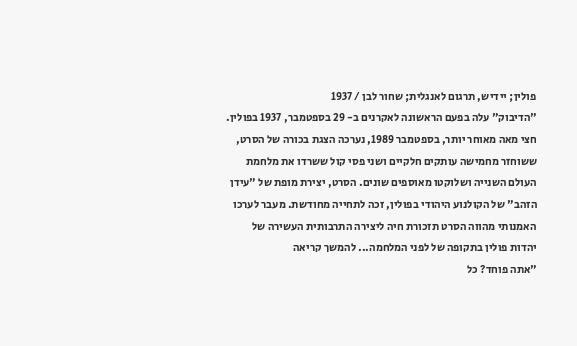פולין; יידיש, תרגום לאנגלית; שחור לבן / 1937
"הדיבוק" עלה בפעם הראשונה לאקרנים ב- 29 בספטמבר, 1937 בפולין. חצי מאה מאוחר יותר, בספטמבר 1989, נערכה הצגת בכורה של הסרט, ששוחזר מחמישה עותקים חלקיים ושני פסי קול ששרדו את מלחמת העולם השנייה ושלוקטו מאוספים שונים. הסרט, יצירת מופת של "עידן הזהב" של הקולנוע היהודי בפולין, זכה לתחייה מחודשת. מעבר לערכו האמנותי מהווה הסרט תזכורת חיה ליצירה התרבותית העשירה של יהדות פולין בתקופה של לפני המלחמה... להמשך קריאה
"אתה פוחד? כל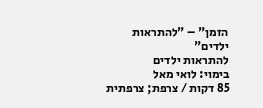הזמן" – "להתראות ילדים"
להתראות ילדים
בימוי: לואי מאל
85 דקות / צרפת; צרפתית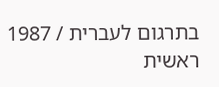בתרגום לעברית / 1987
ראשית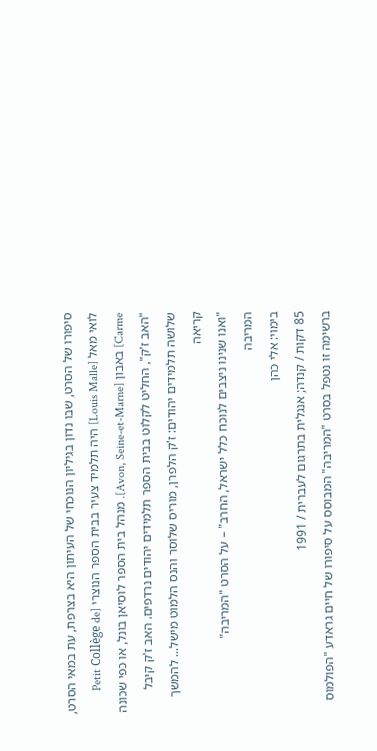סיפורו של הסרט, שבו נדון בגיליון הנוכחי של העיתון היא בצרפת, עת במאי הסרט, לואי מאל [Louis Malle] היה תלמיד צעיר בבית הספר הנוצרי [Petit Collège de Carme] באבון [Avon, Seine-et-Marne]. מנהל בית הספר לוסיאן בונל, או כפי שכונה "האב ז'ק", החליט לקלוט בבית הספר תלמידים יהודים נרדפים. האב ז'ק קיבל שלושה תלמידים יהודים: ז'ק הלפרן, מוריס שלוסר והנס הלמוט מישל... להמשך קריאה
"ואנו שנינו ניצבים לנוכח כלל ישראל, החרב" – על הסרט "המריבה"
המריבה
בימוי: אלי כהן
85 דקות / קנדה; אנגלית בתרגום לעברית / 1991
ברשימה זו נטפל בסרט "המריבה" המבוסס על סיפורו של חיים גראדע "הפולמוס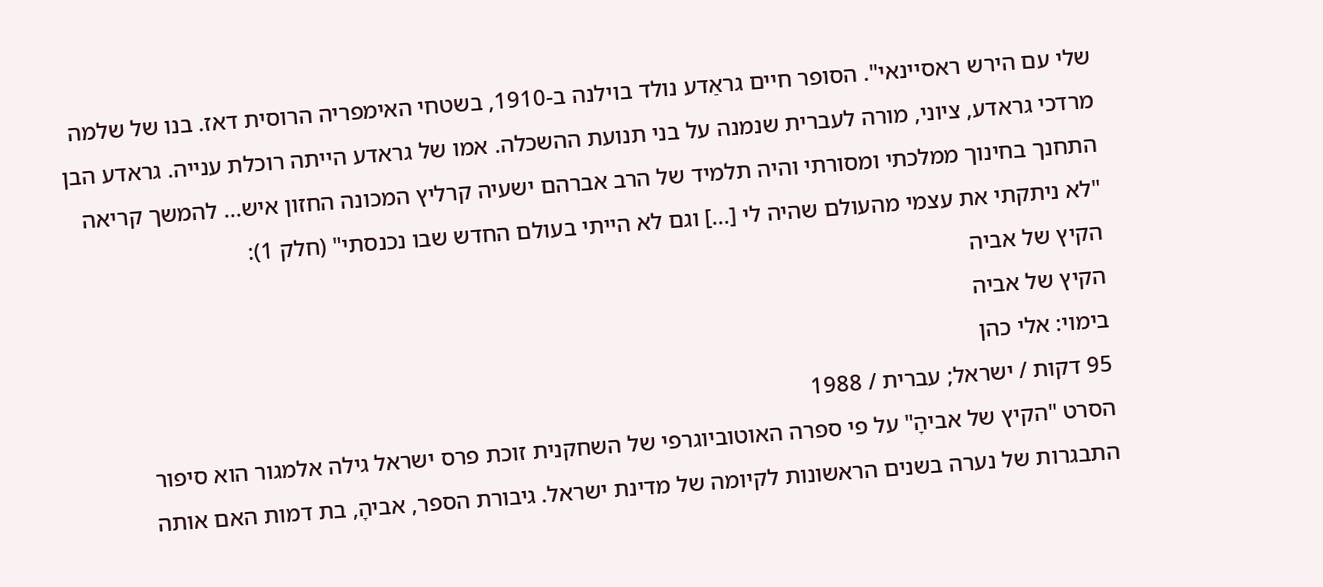שלי עם הירש ראסיינאי". הסופר חיים גראַדע נולד בוילנה ב-1910, בשטחי האימפריה הרוסית דאז. בנו של שלמה מרדכי גראדע, ציוני, מורה לעברית שנמנה על בני תנועת ההשכלה. אמו של גראדע הייתה רוכלת ענייה. גראדע הבן התחנך בחינוך ממלכתי ומסורתי והיה תלמיד של הרב אברהם ישעיה קרליץ המכונה החזון איש... להמשך קריאה
"לא ניתקתי את עצמי מהעולם שהיה לי [...] וגם לא הייתי בעולם החדש שבו נכנסתי" (חלק 1):
הקיץ של אביה
הקיץ של אביה
בימוי: אלי כהן
95 דקות / ישראל; עברית / 1988
הסרט "הקיץ של אביהָ" על פי ספרה האוטוביוגרפי של השחקנית זוכת פרס ישראל גילה אלמגור הוא סיפור התבגרות של נערה בשנים הראשונות לקיומה של מדינת ישראל. גיבורת הספר, אביהָ, בת דמות האם אותה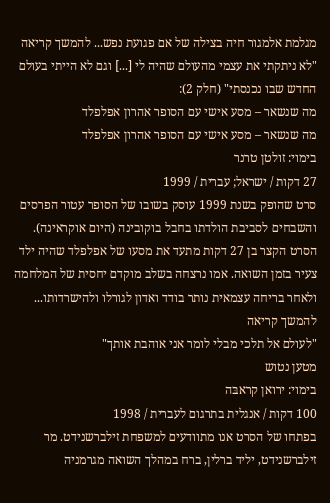מגלמת אלמגור חיה בצילה של אם פגועת נפש... להמשך קריאה
"לא ניתקתי את עצמי מהעולם שהיה לי [...] וגם לא הייתי בעולם החדש שבו נכנסתי" (חלק 2):
מה שנשאר – מסע אישי עם הסופר אהרון אפלפלד
מה שנשאר – מסע אישי עם הסופר אהרון אפלפלד
בימוי: זולטן טרנר
27 דקות / ישראל; עברית / 1999
סרט שהופק בשנת 1999 עוסק בשובו של הסופר עטור הפרסים והשבחים לסביבת הולדתו בחבל בוקובינה (היום אוקראינה). הסרט הקצר בן 27 דקות מתעד את מסעו של אפלפלד שהיה ילד צעיר בזמן השואה. אמו נרצחה בשלב מוקדם יחסית של המלחמה ולאחר בריחה עצמאית נותר בודד ואדון לגורלו ולהישרדותו... להמשך קריאה
"לעולם אל תלכי מבלי לומר אני אוהבת אותך"
מטען נטוש
בימוי: ירואן קראבּה
100 דקות / אנגלית בתרגום לעברית / 1998
בפתחו של הסרט אנו מתוודעים למשפחת זילברשנידט. מר זילברשנידט, יליד ברלין, ברח במהלך השואה מגרמניה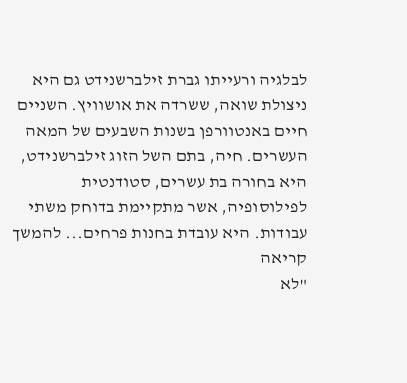לבלגיה ורעייתו גברת זילברשנידט גם היא ניצולת שואה, ששרדה את אושוויץ. השניים חיים באנטוורפן בשנות השבעים של המאה העשרים. חיה, בתם השל הזוג זילברשנידט, היא בחורה בת עשרים, סטודנטית לפילוסופיה, אשר מתקיימת בדוחק משתי עבודות. היא עובדת בחנות פרחים... להמשך קריאה
"לא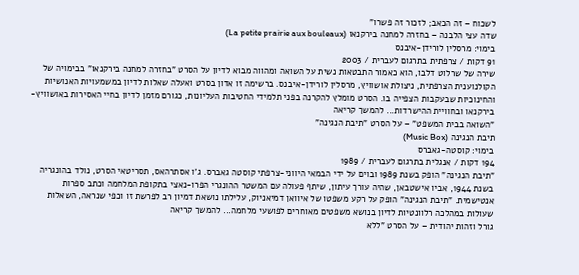לשכוח – זה הכאב; לזכור זה פשרו"
שדה עצי הלבנה – בחזרה למחנה בירקנאו (La petite prairie aux bouleaux)
בימוי: מרסלין לורידן-איבנס
91 דקות / צרפתית בתרגום לעברית / 2003
שירה של שרלוט דלבו, הוא כאמור התבטאות נשית על השואה ומהווה מבוא לדיון על הסרט "בחזרה למחנה בירקנאו" בבימויה של הקולנוענית הצרפתית, ניצולת אושוויץ, מרסלין לורידן-איבנס. ברשימה זו אדון בסרט ואעלה שאלות לדיון במשמעויות האנושיות והחינוכיות שבעקבות הצפייה בו. הסרט מומלץ להקרנה בפני תלמידי החטיבות העליונות, כגורם מזמן לדיון בחיי האסירות באושוויץ-בירקנאו ובחוויית ההישרדות... להמשך קריאה
"השואה בבית המשפט" – על הסרט "תיבת הנגינה"
תיבת הנגינה (Music Box)
בימוי: קוסטה-גאברס
194 דקות / אנגלית בתרגום לעברית / 1989
"תיבת הנגינה" הופק בשנת 1989 ובוים על ידי הבמאי היווני-צרפתי קוסטה גאברס. ג'ו אסתרהאס, תסריטאי הסרט, נולד בהונגריה בשנת 1944, אביו אישטבאן, שהיה עורך עיתון, שיתף פעולה עם המשטר ההונגרי הפרו-נאצי בתקופת המלחמה וכתב ספרות אנטישמית. "תיבת הנגינה" הופק על רקע משפטו של איוואן דמיאניוק, עלילתו נושאת דמיון רב לפרשת זו וכפי שנראה, השאלות שעולות במהלכה רלוונטיות לדיון בנושא משפטים מאוחרים לפושעי מלחמה... להמשך קריאה
גורל וזהות יהודית – על הסרט "ללא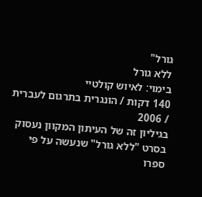גורל"
ללא גורל
בימוי: לאיוש קולטיי
140 דקות / הונגרית בתרגום לעברית / 2006
בגיליון זה של העיתון המקוון נעסוק בסרט "ללא גורל" שנעשה על פי ספרו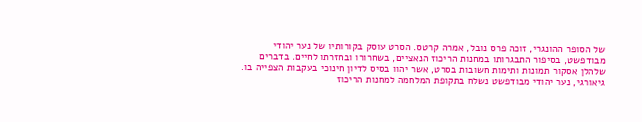של הסופר ההונגרי, זוכה פרס נובל, אמרה קרטס. הסרט עוסק בקורותיו של נער יהודי מבודפשט, בסיפור התבגרותו במחנות הריכוז הנאציים, בשחרורו ובחזרתו לחיים. בדברים שלהלן אסקור תמונות ותימות חשובות בסרט, אשר יהוו בסיס לדיון חינוכי בעקבות הצפייה בו. גיאורגי, נער יהודי מבודפשט נשלח בתקופת המלחמה למחנות הריכוז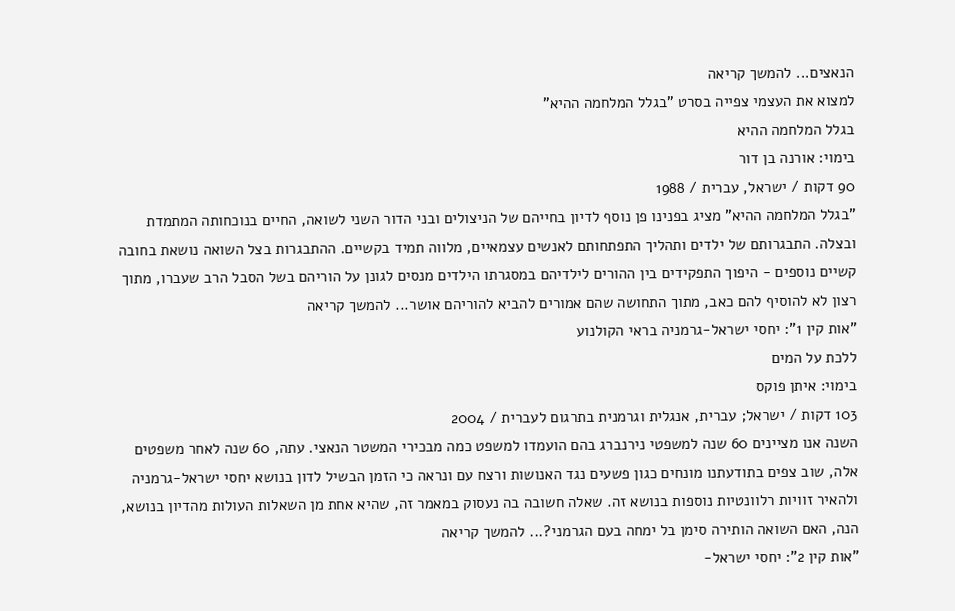הנאצים... להמשך קריאה
למצוא את העצמי צפייה בסרט "בגלל המלחמה ההיא"
בגלל המלחמה ההיא
בימוי: אורנה בן דור
90 דקות / ישראל, עברית / 1988
"בגלל המלחמה ההיא" מציג בפנינו פן נוסף לדיון בחייהם של הניצולים ובני הדור השני לשואה, החיים בנוכחותה המתמדת ובצלה. התבגרותם של ילדים ותהליך התפתחותם לאנשים עצמאיים, מלווה תמיד בקשיים. ההתבגרות בצל השואה נושאת בחובה קשיים נוספים - היפוך התפקידים בין ההורים לילדיהם במסגרתו הילדים מנסים לגונן על הוריהם בשל הסבל הרב שעברו, מתוך רצון לא להוסיף להם כאב, מתוך התחושה שהם אמורים להביא להוריהם אושר... להמשך קריאה
"אות קין 1": יחסי ישראל-גרמניה בראי הקולנוע
ללכת על המים
בימוי: איתן פוקס
103 דקות / ישראל; עברית, אנגלית וגרמנית בתרגום לעברית / 2004
השנה אנו מציינים 60 שנה למשפטי נירנברג בהם הועמדו למשפט כמה מבכירי המשטר הנאצי. עתה, 60 שנה לאחר משפטים אלה, שוב צפים בתודעתנו מונחים כגון פשעים נגד האנושות ורצח עם ונראה כי הזמן הבשיל לדון בנושא יחסי ישראל-גרמניה ולהאיר זוויות רלוונטיות נוספות בנושא זה. שאלה חשובה בה נעסוק במאמר זה, שהיא אחת מן השאלות העולות מהדיון בנושא, הנה, האם השואה הותירה סימן בל ימחה בעם הגרמני?... להמשך קריאה
"אות קין 2": יחסי ישראל-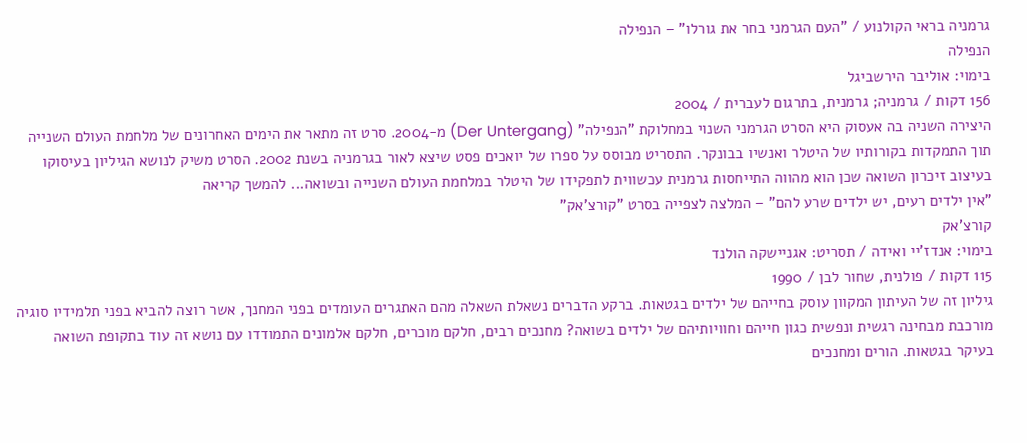גרמניה בראי הקולנוע / "העם הגרמני בחר את גורלו" – הנפילה
הנפילה
בימוי: אוליבר הירשביגל
156 דקות / גרמניה; גרמנית, בתרגום לעברית / 2004
היצירה השניה בה אעסוק היא הסרט הגרמני השנוי במחלוקת "הנפילה" (Der Untergang) מ-2004. סרט זה מתאר את הימים האחרונים של מלחמת העולם השנייה תוך התמקדות בקורותיו של היטלר ואנשיו בבונקר. התסריט מבוסס על ספרו של יואכים פסט שיצא לאור בגרמניה בשנת 2002. הסרט משיק לנושא הגיליון בעיסוקו בעיצוב זיכרון השואה שכן הוא מהווה התייחסות גרמנית עכשווית לתפקידו של היטלר במלחמת העולם השנייה ובשואה... להמשך קריאה
"אין ילדים רעים, יש ילדים שרע להם" – המלצה לצפייה בסרט "קורצ'אק"
קורצ'אק
בימוי: אנדז'יי ואידה / תסריט: אגניישקה הולנד
115 דקות / פולנית, שחור לבן / 1990
גיליון זה של העיתון המקוון עוסק בחייהם של ילדים בגטאות. ברקע הדברים נשאלת השאלה מהם האתגרים העומדים בפני המחנך, אשר רוצה להביא בפני תלמידיו סוגיה מורכבת מבחינה רגשית ונפשית כגון חייהם וחוויותיהם של ילדים בשואה? מחנכים רבים, חלקם מוכרים, חלקם אלמונים התמודדו עם נושא זה עוד בתקופת השואה בעיקר בגטאות. הורים ומחנכים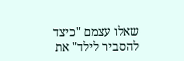שאלו עצמם "כיצד להסביר לילד" את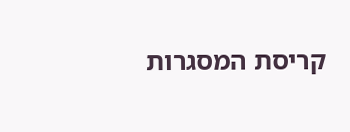קריסת המסגרות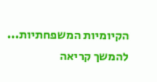הקיומיות המשפחתיות... להמשך קריאה